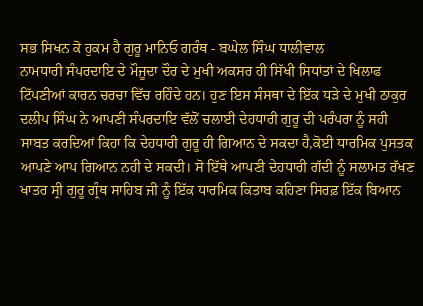ਸਭ ਸਿਖਨ ਕੋ ਹੁਕਮ ਹੈ ਗੁਰੂ ਮਾਨਿਓ ਗਰੰਥ - ਬਘੇਲ ਸਿੰਘ ਧਾਲੀਵਾਲ
ਨਾਮਧਾਰੀ ਸੰਪਰਦਾਇ ਦੇ ਮੌਜੂਦਾ ਦੌਰ ਦੇ ਮੁਖੀ ਅਕਸਰ ਹੀ ਸਿੱਖੀ ਸਿਧਾਂਤਾਂ ਦੇ ਖਿਲਾਫ ਟਿੱਪਣੀਆਂ ਕਾਰਨ ਚਰਚਾ ਵਿੱਚ ਰਹਿੰਦੇ ਹਨ। ਹੁਣ ਇਸ ਸੰਸਥਾ ਦੇ ਇੱਕ ਧੜੇ ਦੇ ਮੁਖੀ ਠਾਕੁਰ ਦਲੀਪ ਸਿੰਘ ਨੇ ਆਪਣੀ ਸੰਪਰਦਾਇ ਵੱਲੋਂ ਚਲਾਈ ਦੇਹਧਾਰੀ ਗੁਰੂ ਦੀ ਪਰੰਪਰਾ ਨੂੰ ਸਹੀ ਸਾਬਤ ਕਰਦਿਆਂ ਕਿਹਾ ਕਿ ਦੇਹਧਾਰੀ ਗੁਰੂ ਹੀ ਗਿਆਨ ਦੇ ਸਕਦਾ ਹੈ,ਕੋਈ ਧਾਰਮਿਕ ਪੁਸਤਕ ਆਪਣੇ ਆਪ ਗਿਆਨ ਨਹੀ ਦੇ ਸਕਦੀ। ਸੋ ਇੱਥੇ ਆਪਣੀ ਦੇਹਧਾਰੀ ਗੱਦੀ ਨੂੰ ਸਲਾਮਤ ਰੱਖਣ ਖਾਤਰ ਸ੍ਰੀ ਗੁਰੂ ਗ੍ਰੰਥ ਸਾਹਿਬ ਜੀ ਨੂੰ ਇੱਕ ਧਾਰਮਿਕ ਕਿਤਾਬ ਕਹਿਣਾ ਸਿਰਫ਼ ਇੱਕ ਬਿਆਨ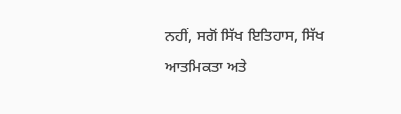ਨਹੀਂ, ਸਗੋਂ ਸਿੱਖ ਇਤਿਹਾਸ, ਸਿੱਖ ਆਤਮਿਕਤਾ ਅਤੇ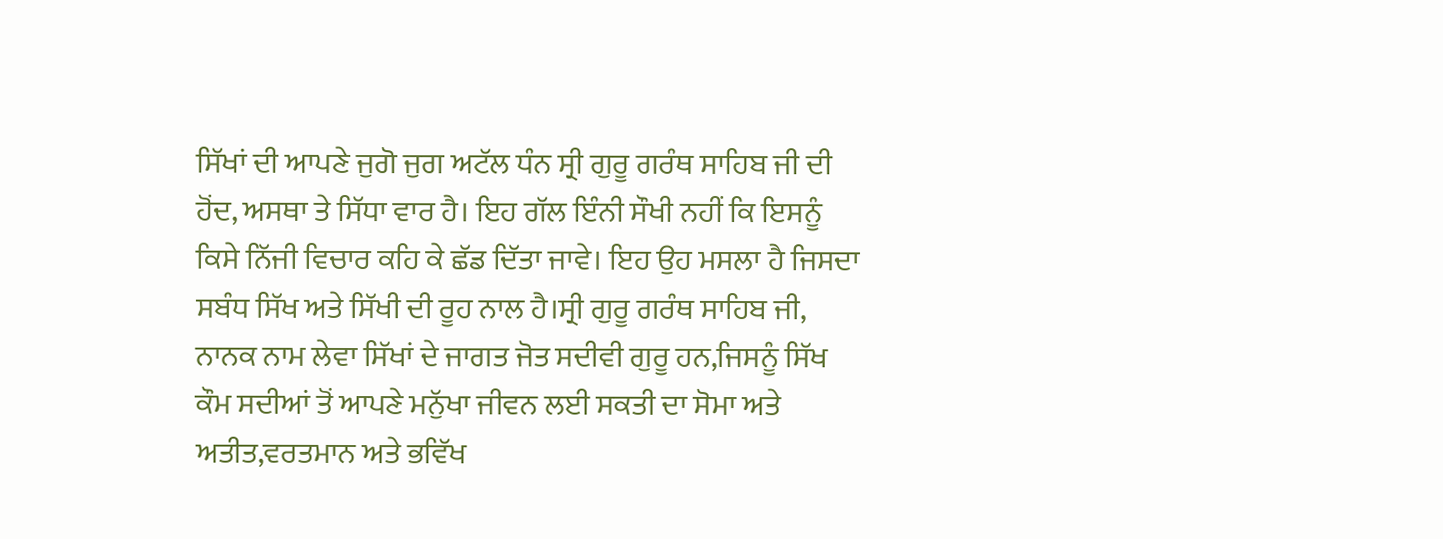ਸਿੱਖਾਂ ਦੀ ਆਪਣੇ ਜੁਗੋ ਜੁਗ ਅਟੱਲ ਧੰਨ ਸ੍ਰੀ ਗੁਰੂ ਗਰੰਥ ਸਾਹਿਬ ਜੀ ਦੀ ਹੋਂਦ, ਅਸਥਾ ਤੇ ਸਿੱਧਾ ਵਾਰ ਹੈ। ਇਹ ਗੱਲ ਇੰਨੀ ਸੌਖੀ ਨਹੀਂ ਕਿ ਇਸਨੂੰ ਕਿਸੇ ਨਿੱਜੀ ਵਿਚਾਰ ਕਹਿ ਕੇ ਛੱਡ ਦਿੱਤਾ ਜਾਵੇ। ਇਹ ਉਹ ਮਸਲਾ ਹੈ ਜਿਸਦਾ ਸਬੰਧ ਸਿੱਖ ਅਤੇ ਸਿੱਖੀ ਦੀ ਰੂਹ ਨਾਲ ਹੈ।ਸ੍ਰੀ ਗੁਰੂ ਗਰੰਥ ਸਾਹਿਬ ਜੀ, ਨਾਨਕ ਨਾਮ ਲੇਵਾ ਸਿੱਖਾਂ ਦੇ ਜਾਗਤ ਜੋਤ ਸਦੀਵੀ ਗੁਰੂ ਹਨ,ਜਿਸਨੂੰ ਸਿੱਖ ਕੌਮ ਸਦੀਆਂ ਤੋਂ ਆਪਣੇ ਮਨੁੱਖਾ ਜੀਵਨ ਲਈ ਸਕਤੀ ਦਾ ਸੋਮਾ ਅਤੇ ਅਤੀਤ,ਵਰਤਮਾਨ ਅਤੇ ਭਵਿੱਖ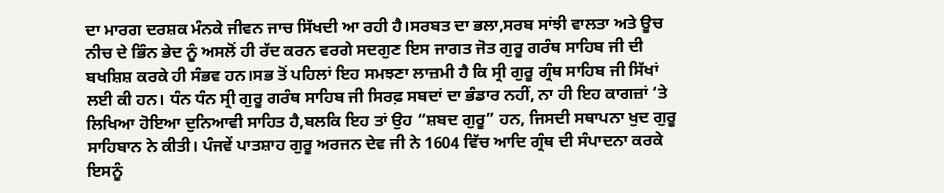ਦਾ ਮਾਰਗ ਦਰਸ਼ਕ ਮੰਨਕੇ ਜੀਵਨ ਜਾਚ ਸਿੱਖਦੀ ਆ ਰਹੀ ਹੈ।ਸਰਬਤ ਦਾ ਭਲਾ,ਸਰਬ ਸਾਂਝੀ ਵਾਲਤਾ ਅਤੇ ਊਚ ਨੀਚ ਦੇ ਭਿੰਨ ਭੇਦ ਨੂੰ ਅਸਲੋਂ ਹੀ ਰੱਦ ਕਰਨ ਵਰਗੇ ਸਦਗੁਣ ਇਸ ਜਾਗਤ ਜੋਤ ਗੁਰੂ ਗਰੰਥ ਸਾਹਿਬ ਜੀ ਦੀ ਬਖਸ਼ਿਸ਼ ਕਰਕੇ ਹੀ ਸੰਭਵ ਹਨ।ਸਭ ਤੋਂ ਪਹਿਲਾਂ ਇਹ ਸਮਝਣਾ ਲਾਜ਼ਮੀ ਹੈ ਕਿ ਸ੍ਰੀ ਗੁਰੂ ਗ੍ਰੰਥ ਸਾਹਿਬ ਜੀ ਸਿੱਖਾਂ ਲਈ ਕੀ ਹਨ। ਧੰਨ ਧੰਨ ਸ੍ਰੀ ਗੁਰੂ ਗਰੰਥ ਸਾਹਿਬ ਜੀ ਸਿਰਫ਼ ਸਬਦਾਂ ਦਾ ਭੰਡਾਰ ਨਹੀਂ, ਨਾ ਹੀ ਇਹ ਕਾਗਜ਼ਾਂ ‘ਤੇ ਲਿਖਿਆ ਹੋਇਆ ਦੁਨਿਆਵੀ ਸਾਹਿਤ ਹੈ,ਬਲਕਿ ਇਹ ਤਾਂ ਉਹ “ਸ਼ਬਦ ਗੁਰੂ” ਹਨ, ਜਿਸਦੀ ਸਥਾਪਨਾ ਖੁਦ ਗੁਰੂ ਸਾਹਿਬਾਨ ਨੇ ਕੀਤੀ। ਪੰਜਵੇਂ ਪਾਤਸ਼ਾਹ ਗੁਰੂ ਅਰਜਨ ਦੇਵ ਜੀ ਨੇ 1604 ਵਿੱਚ ਆਦਿ ਗ੍ਰੰਥ ਦੀ ਸੰਪਾਦਨਾ ਕਰਕੇ ਇਸਨੂੰ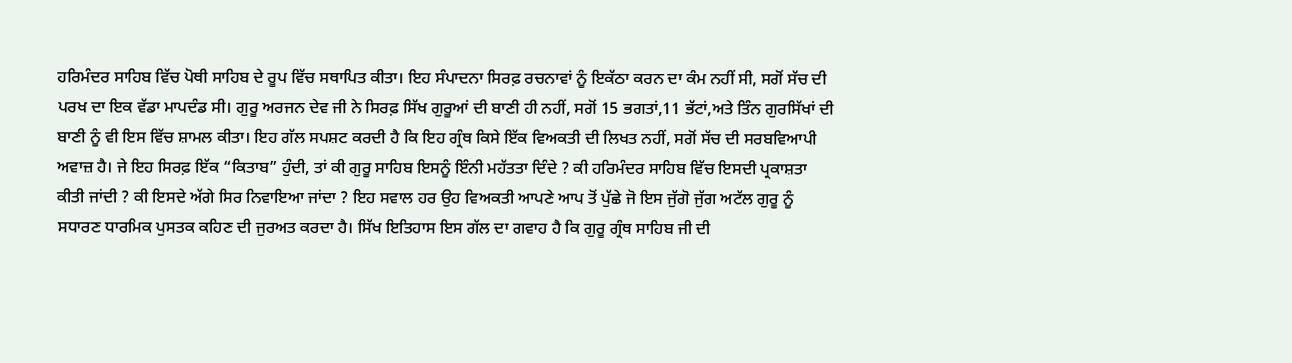ਹਰਿਮੰਦਰ ਸਾਹਿਬ ਵਿੱਚ ਪੋਥੀ ਸਾਹਿਬ ਦੇ ਰੂਪ ਵਿੱਚ ਸਥਾਪਿਤ ਕੀਤਾ। ਇਹ ਸੰਪਾਦਨਾ ਸਿਰਫ਼ ਰਚਨਾਵਾਂ ਨੂੰ ਇਕੱਠਾ ਕਰਨ ਦਾ ਕੰਮ ਨਹੀਂ ਸੀ, ਸਗੋਂ ਸੱਚ ਦੀ ਪਰਖ ਦਾ ਇਕ ਵੱਡਾ ਮਾਪਦੰਡ ਸੀ। ਗੁਰੂ ਅਰਜਨ ਦੇਵ ਜੀ ਨੇ ਸਿਰਫ਼ ਸਿੱਖ ਗੁਰੂਆਂ ਦੀ ਬਾਣੀ ਹੀ ਨਹੀਂ, ਸਗੋਂ 15 ਭਗਤਾਂ,11 ਭੱਟਾਂ,ਅਤੇ ਤਿੰਨ ਗੁਰਸਿੱਖਾਂ ਦੀ ਬਾਣੀ ਨੂੰ ਵੀ ਇਸ ਵਿੱਚ ਸ਼ਾਮਲ ਕੀਤਾ। ਇਹ ਗੱਲ ਸਪਸ਼ਟ ਕਰਦੀ ਹੈ ਕਿ ਇਹ ਗ੍ਰੰਥ ਕਿਸੇ ਇੱਕ ਵਿਅਕਤੀ ਦੀ ਲਿਖਤ ਨਹੀਂ, ਸਗੋਂ ਸੱਚ ਦੀ ਸਰਬਵਿਆਪੀ ਅਵਾਜ਼ ਹੈ। ਜੇ ਇਹ ਸਿਰਫ਼ ਇੱਕ “ਕਿਤਾਬ” ਹੁੰਦੀ, ਤਾਂ ਕੀ ਗੁਰੂ ਸਾਹਿਬ ਇਸਨੂੰ ਇੰਨੀ ਮਹੱਤਤਾ ਦਿੰਦੇ ? ਕੀ ਹਰਿਮੰਦਰ ਸਾਹਿਬ ਵਿੱਚ ਇਸਦੀ ਪ੍ਰਕਾਸ਼ਤਾ ਕੀਤੀ ਜਾਂਦੀ ? ਕੀ ਇਸਦੇ ਅੱਗੇ ਸਿਰ ਨਿਵਾਇਆ ਜਾਂਦਾ ? ਇਹ ਸਵਾਲ ਹਰ ਉਹ ਵਿਅਕਤੀ ਆਪਣੇ ਆਪ ਤੋਂ ਪੁੱਛੇ ਜੋ ਇਸ ਜੁੱਗੋ ਜੁੱਗ ਅਟੱਲ ਗੁਰੂ ਨੂੰ ਸਧਾਰਣ ਧਾਰਮਿਕ ਪੁਸਤਕ ਕਹਿਣ ਦੀ ਜੁਰਅਤ ਕਰਦਾ ਹੈ। ਸਿੱਖ ਇਤਿਹਾਸ ਇਸ ਗੱਲ ਦਾ ਗਵਾਹ ਹੈ ਕਿ ਗੁਰੂ ਗ੍ਰੰਥ ਸਾਹਿਬ ਜੀ ਦੀ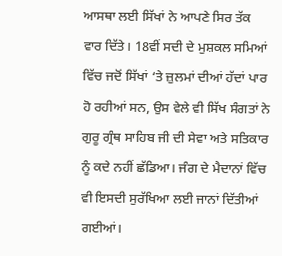ਆਸਥਾ ਲਈ ਸਿੱਖਾਂ ਨੇ ਆਪਣੇ ਸਿਰ ਤੱਕ ਵਾਰ ਦਿੱਤੇ। 18ਵੀਂ ਸਦੀ ਦੇ ਮੁਸ਼ਕਲ ਸਮਿਆਂ ਵਿੱਚ ਜਦੋਂ ਸਿੱਖਾਂ ‘ਤੇ ਜ਼ੁਲਮਾਂ ਦੀਆਂ ਹੱਦਾਂ ਪਾਰ ਹੋ ਰਹੀਆਂ ਸਨ, ਉਸ ਵੇਲੇ ਵੀ ਸਿੱਖ ਸੰਗਤਾਂ ਨੇ ਗੁਰੂ ਗ੍ਰੰਥ ਸਾਹਿਬ ਜੀ ਦੀ ਸੇਵਾ ਅਤੇ ਸਤਿਕਾਰ ਨੂੰ ਕਦੇ ਨਹੀਂ ਛੱਡਿਆ। ਜੰਗ ਦੇ ਮੈਦਾਨਾਂ ਵਿੱਚ ਵੀ ਇਸਦੀ ਸੁਰੱਖਿਆ ਲਈ ਜਾਨਾਂ ਦਿੱਤੀਆਂ ਗਈਆਂ।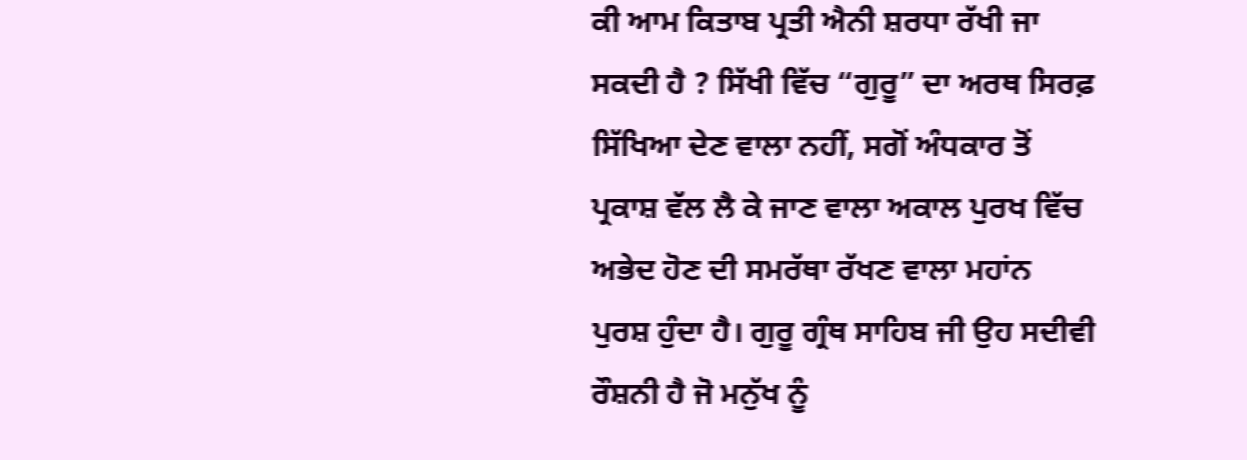ਕੀ ਆਮ ਕਿਤਾਬ ਪ੍ਰਤੀ ਐਨੀ ਸ਼ਰਧਾ ਰੱਖੀ ਜਾ ਸਕਦੀ ਹੈ ? ਸਿੱਖੀ ਵਿੱਚ “ਗੁਰੂ” ਦਾ ਅਰਥ ਸਿਰਫ਼ ਸਿੱਖਿਆ ਦੇਣ ਵਾਲਾ ਨਹੀਂ, ਸਗੋਂ ਅੰਧਕਾਰ ਤੋਂ ਪ੍ਰਕਾਸ਼ ਵੱਲ ਲੈ ਕੇ ਜਾਣ ਵਾਲਾ ਅਕਾਲ ਪੁਰਖ ਵਿੱਚ ਅਭੇਦ ਹੋਣ ਦੀ ਸਮਰੱਥਾ ਰੱਖਣ ਵਾਲਾ ਮਹਾਂਨ ਪੁਰਸ਼ ਹੁੰਦਾ ਹੈ। ਗੁਰੂ ਗ੍ਰੰਥ ਸਾਹਿਬ ਜੀ ਉਹ ਸਦੀਵੀ ਰੌਸ਼ਨੀ ਹੈ ਜੋ ਮਨੁੱਖ ਨੂੰ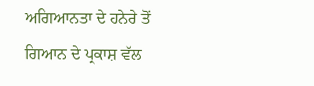ਅਗਿਆਨਤਾ ਦੇ ਹਨੇਰੇ ਤੋਂ ਗਿਆਨ ਦੇ ਪ੍ਰਕਾਸ਼ ਵੱਲ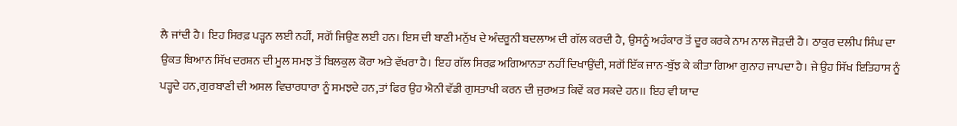ਲੈ ਜਾਂਦੀ ਹੈ। ਇਹ ਸਿਰਫ਼ ਪੜ੍ਹਨ ਲਈ ਨਹੀਂ, ਸਗੋਂ ਜਿਉਣ ਲਈ ਹਨ। ਇਸ ਦੀ ਬਾਣੀ ਮਨੁੱਖ ਦੇ ਅੰਦਰੂਨੀ ਬਦਲਾਅ ਦੀ ਗੱਲ ਕਰਦੀ ਹੈ, ਉਸਨੂੰ ਅਹੰਕਾਰ ਤੋਂ ਦੂਰ ਕਰਕੇ ਨਾਮ ਨਾਲ ਜੋੜਦੀ ਹੈ। ਠਾਕੁਰ ਦਲੀਪ ਸਿੰਘ ਦਾ ਉਕਤ ਬਿਆਨ ਸਿੱਖ ਦਰਸ਼ਨ ਦੀ ਮੂਲ ਸਮਝ ਤੋਂ ਬਿਲਕੁਲ ਕੋਰਾ ਅਤੇ ਵੱਖਰਾ ਹੈ। ਇਹ ਗੱਲ ਸਿਰਫ਼ ਅਗਿਆਨਤਾ ਨਹੀਂ ਦਿਖਾਉਂਦੀ, ਸਗੋਂ ਇੱਕ ਜਾਨ-ਬੁੱਝ ਕੇ ਕੀਤਾ ਗਿਆ ਗੁਨਾਹ ਜਾਪਦਾ ਹੈ। ਜੇ ਉਹ ਸਿੱਖ ਇਤਿਹਾਸ ਨੂੰ ਪੜ੍ਹਦੇ ਹਨ,ਗੁਰਬਾਣੀ ਦੀ ਅਸਲ ਵਿਚਾਰਧਾਰਾ ਨੂੰ ਸਮਝਦੇ ਹਨ,ਤਾਂ ਫਿਰ ਉਹ ਐਨੀ ਵੱਡੀ ਗੁਸਤਾਖੀ ਕਰਨ ਦੀ ਜੁਰਅਤ ਕਿਵੇਂ ਕਰ ਸਕਦੇ ਹਨ।। ਇਹ ਵੀ ਯਾਦ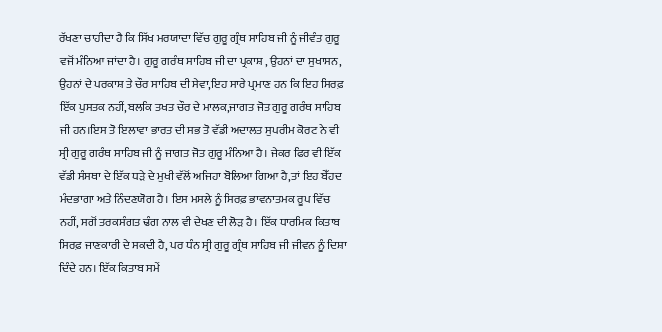ਰੱਖਣਾ ਚਾਹੀਦਾ ਹੈ ਕਿ ਸਿੱਖ ਮਰਯਾਦਾ ਵਿੱਚ ਗੁਰੂ ਗ੍ਰੰਥ ਸਾਹਿਬ ਜੀ ਨੂੰ ਜੀਵੰਤ ਗੁਰੂ ਵਜੋਂ ਮੰਨਿਆ ਜਾਂਦਾ ਹੈ। ਗੁਰੂ ਗਰੰਥ ਸਾਹਿਬ ਜੀ ਦਾ ਪ੍ਰਕਾਸ਼ , ਉਹਨਾਂ ਦਾ ਸੁਖਾਸਨ, ਉਹਨਾਂ ਦੇ ਪਰਕਾਸ਼ ਤੇ ਚੌਰ ਸਾਹਿਬ ਦੀ ਸੇਵਾ,ਇਹ ਸਾਰੇ ਪ੍ਰਮਾਣ ਹਨ ਕਿ ਇਹ ਸਿਰਫ਼ ਇੱਕ ਪੁਸਤਕ ਨਹੀਂ,ਬਲਕਿ ਤਖਤ ਚੌਰ ਦੇ ਮਾਲਕ,ਜਾਗਤ ਜੋਤ ਗੁਰੂ ਗਰੰਥ ਸਾਹਿਬ ਜੀ ਹਨ।ਇਸ ਤੋ ਇਲਾਵਾ ਭਾਰਤ ਦੀ ਸਭ ਤੋ ਵੱਡੀ ਅਦਾਲਤ ਸੁਪਰੀਮ ਕੋਰਟ ਨੇ ਵੀ ਸ੍ਰੀ ਗੁਰੂ ਗਰੰਥ ਸਾਹਿਬ ਜੀ ਨੂੰ ਜਾਗਤ ਜੋਤ ਗੁਰੂ ਮੰਨਿਆ ਹੈ। ਜੇਕਰ ਫਿਰ ਵੀ ਇੱਕ ਵੱਡੀ ਸੰਸਥਾ ਦੇ ਇੱਕ ਧੜੇ ਦੇ ਮੁਖੀ ਵੱਲੋਂ ਅਜਿਹਾ ਬੋਲਿਆ ਗਿਆ ਹੈ,ਤਾਂ ਇਹ ਬੇੱਹਦ ਮੰਦਭਾਗਾ ਅਤੇ ਨਿੰਦਣਯੋਗ ਹੈ। ਇਸ ਮਸਲੇ ਨੂੰ ਸਿਰਫ਼ ਭਾਵਨਾਤਮਕ ਰੂਪ ਵਿੱਚ ਨਹੀਂ, ਸਗੋਂ ਤਰਕਸੰਗਤ ਢੰਗ ਨਾਲ ਵੀ ਦੇਖਣ ਦੀ ਲੋੜ ਹੈ। ਇੱਕ ਧਾਰਮਿਕ ਕਿਤਾਬ ਸਿਰਫ਼ ਜਾਣਕਾਰੀ ਦੇ ਸਕਦੀ ਹੈ, ਪਰ ਧੰਨ ਸ੍ਰੀ ਗੁਰੂ ਗ੍ਰੰਥ ਸਾਹਿਬ ਜੀ ਜੀਵਨ ਨੂੰ ਦਿਸ਼ਾ ਦਿੰਦੇ ਹਨ। ਇੱਕ ਕਿਤਾਬ ਸਮੇਂ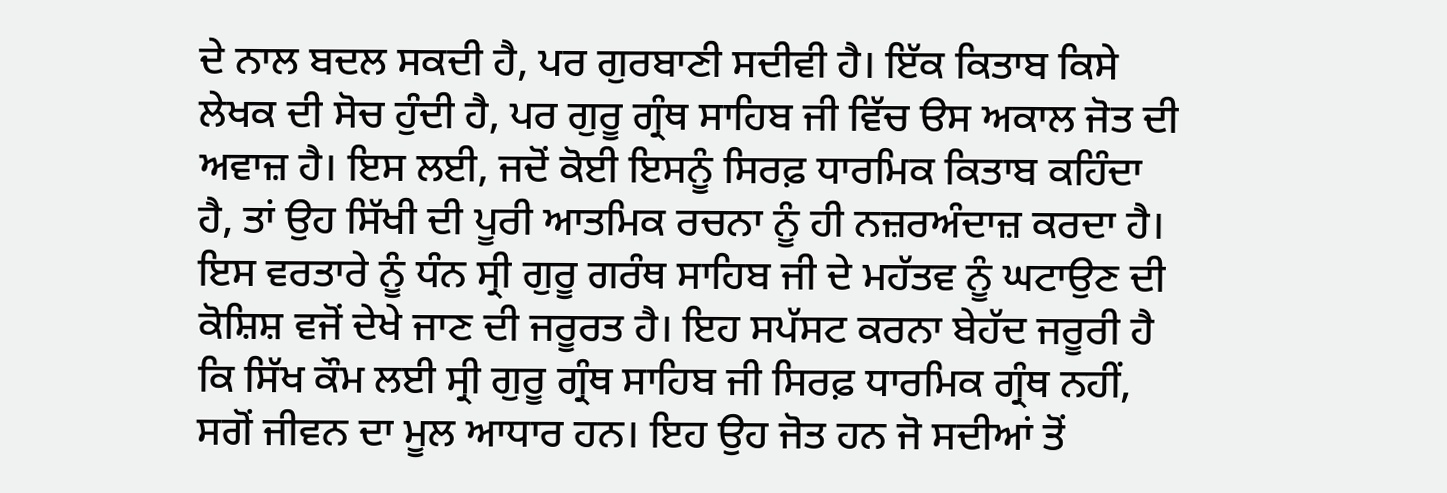ਦੇ ਨਾਲ ਬਦਲ ਸਕਦੀ ਹੈ, ਪਰ ਗੁਰਬਾਣੀ ਸਦੀਵੀ ਹੈ। ਇੱਕ ਕਿਤਾਬ ਕਿਸੇ ਲੇਖਕ ਦੀ ਸੋਚ ਹੁੰਦੀ ਹੈ, ਪਰ ਗੁਰੂ ਗ੍ਰੰਥ ਸਾਹਿਬ ਜੀ ਵਿੱਚ ੳਸ ਅਕਾਲ ਜੋਤ ਦੀ ਅਵਾਜ਼ ਹੈ। ਇਸ ਲਈ, ਜਦੋਂ ਕੋਈ ਇਸਨੂੰ ਸਿਰਫ਼ ਧਾਰਮਿਕ ਕਿਤਾਬ ਕਹਿੰਦਾ ਹੈ, ਤਾਂ ਉਹ ਸਿੱਖੀ ਦੀ ਪੂਰੀ ਆਤਮਿਕ ਰਚਨਾ ਨੂੰ ਹੀ ਨਜ਼ਰਅੰਦਾਜ਼ ਕਰਦਾ ਹੈ। ਇਸ ਵਰਤਾਰੇ ਨੂੰ ਧੰਨ ਸ੍ਰੀ ਗੁਰੂ ਗਰੰਥ ਸਾਹਿਬ ਜੀ ਦੇ ਮਹੱਤਵ ਨੂੰ ਘਟਾਉਣ ਦੀ ਕੋਸ਼ਿਸ਼ ਵਜੋਂ ਦੇਖੇ ਜਾਣ ਦੀ ਜਰੂਰਤ ਹੈ। ਇਹ ਸਪੱਸਟ ਕਰਨਾ ਬੇਹੱਦ ਜਰੂਰੀ ਹੈ ਕਿ ਸਿੱਖ ਕੌਮ ਲਈ ਸ੍ਰੀ ਗੁਰੂ ਗ੍ਰੰਥ ਸਾਹਿਬ ਜੀ ਸਿਰਫ਼ ਧਾਰਮਿਕ ਗ੍ਰੰਥ ਨਹੀਂ, ਸਗੋਂ ਜੀਵਨ ਦਾ ਮੂਲ ਆਧਾਰ ਹਨ। ਇਹ ਉਹ ਜੋਤ ਹਨ ਜੋ ਸਦੀਆਂ ਤੋਂ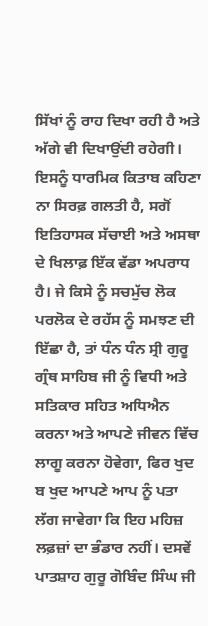ਸਿੱਖਾਂ ਨੂੰ ਰਾਹ ਦਿਖਾ ਰਹੀ ਹੈ ਅਤੇ ਅੱਗੇ ਵੀ ਦਿਖਾਉਂਦੀ ਰਹੇਗੀ। ਇਸਨੂੰ ਧਾਰਮਿਕ ਕਿਤਾਬ ਕਹਿਣਾ ਨਾ ਸਿਰਫ਼ ਗਲਤੀ ਹੈ, ਸਗੋਂ ਇਤਿਹਾਸਕ ਸੱਚਾਈ ਅਤੇ ਅਸਥਾ ਦੇ ਖਿਲਾਫ਼ ਇੱਕ ਵੱਡਾ ਅਪਰਾਧ ਹੈ। ਜੇ ਕਿਸੇ ਨੂੰ ਸਚਮੁੱਚ ਲੋਕ ਪਰਲੋਕ ਦੇ ਰਹੱਸ ਨੂੰ ਸਮਝਣ ਦੀ ਇੱਛਾ ਹੈ, ਤਾਂ ਧੰਨ ਧੰਨ ਸ੍ਰੀ ਗੁਰੂ ਗ੍ਰੰਥ ਸਾਹਿਬ ਜੀ ਨੂੰ ਵਿਧੀ ਅਤੇ ਸਤਿਕਾਰ ਸਹਿਤ ਅਧਿਐਨ ਕਰਨਾ ਅਤੇ ਆਪਣੇ ਜੀਵਨ ਵਿੱਚ ਲਾਗੂ ਕਰਨਾ ਹੋਵੇਗਾ, ਫਿਰ ਖੁਦ ਬ ਖੁਦ ਆਪਣੇ ਆਪ ਨੂੰ ਪਤਾ ਲੱਗ ਜਾਵੇਗਾ ਕਿ ਇਹ ਮਹਿਜ਼ ਲਫ਼ਜ਼ਾਂ ਦਾ ਭੰਡਾਰ ਨਹੀਂ। ਦਸਵੇਂ ਪਾਤਸ਼ਾਹ ਗੁਰੂ ਗੋਬਿੰਦ ਸਿੰਘ ਜੀ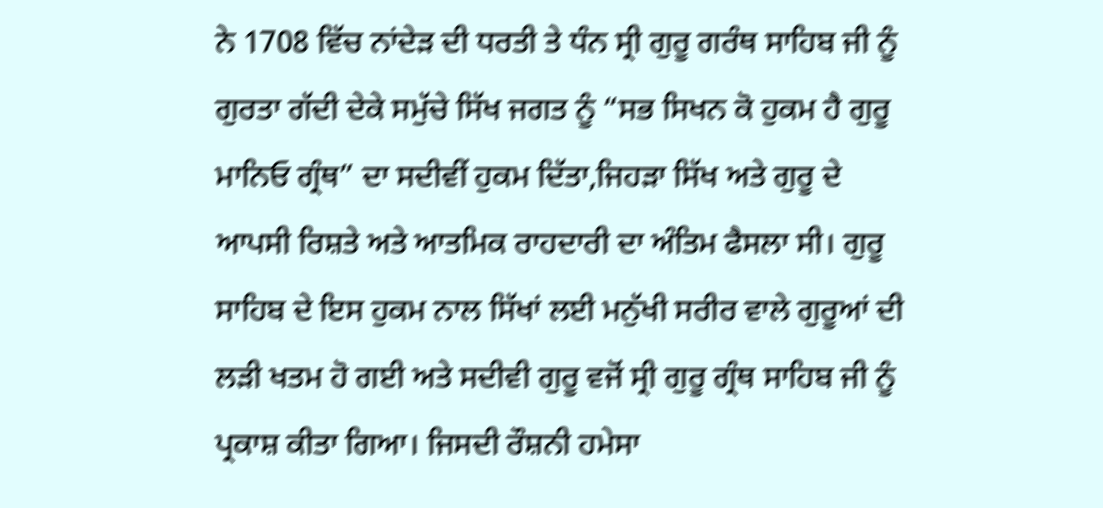ਨੇ 1708 ਵਿੱਚ ਨਾਂਦੇੜ ਦੀ ਧਰਤੀ ਤੇ ਧੰਨ ਸ੍ਰੀ ਗੁਰੂ ਗਰੰਥ ਸਾਹਿਬ ਜੀ ਨੂੰ ਗੁਰਤਾ ਗੱਦੀ ਦੇਕੇ ਸਮੁੱਚੇ ਸਿੱਖ ਜਗਤ ਨੂੰ “ਸਭ ਸਿਖਨ ਕੋ ਹੁਕਮ ਹੈ ਗੁਰੂ ਮਾਨਿਓ ਗ੍ਰੰਥ” ਦਾ ਸਦੀਵੀਂ ਹੁਕਮ ਦਿੱਤਾ,ਜਿਹੜਾ ਸਿੱਖ ਅਤੇ ਗੁਰੂ ਦੇ ਆਪਸੀ ਰਿਸ਼ਤੇ ਅਤੇ ਆਤਮਿਕ ਰਾਹਦਾਰੀ ਦਾ ਅੰਤਿਮ ਫੈਸਲਾ ਸੀ। ਗੁਰੂ ਸਾਹਿਬ ਦੇ ਇਸ ਹੁਕਮ ਨਾਲ ਸਿੱਖਾਂ ਲਈ ਮਨੁੱਖੀ ਸਰੀਰ ਵਾਲੇ ਗੁਰੂਆਂ ਦੀ ਲੜੀ ਖਤਮ ਹੋ ਗਈ ਅਤੇ ਸਦੀਵੀ ਗੁਰੂ ਵਜੋਂ ਸ੍ਰੀ ਗੁਰੂ ਗ੍ਰੰਥ ਸਾਹਿਬ ਜੀ ਨੂੰ ਪ੍ਰਕਾਸ਼ ਕੀਤਾ ਗਿਆ। ਜਿਸਦੀ ਰੌਸ਼ਨੀ ਹਮੇਸਾ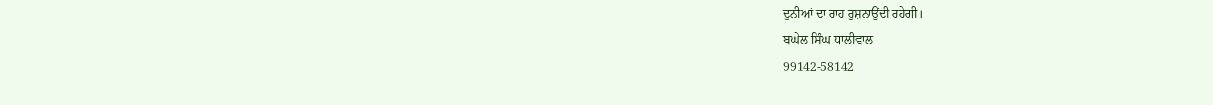ਦੁਨੀਆਂ ਦਾ ਰਾਹ ਰੁਸ਼ਨਾਉਂਦੀ ਰਹੇਗੀ।
ਬਘੇਲ ਸਿੰਘ ਧਾਲੀਵਾਲ
99142-58142